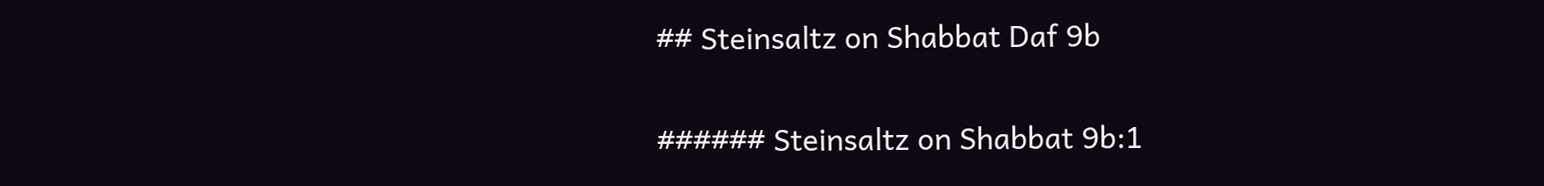## Steinsaltz on Shabbat Daf 9b

###### Steinsaltz on Shabbat 9b:1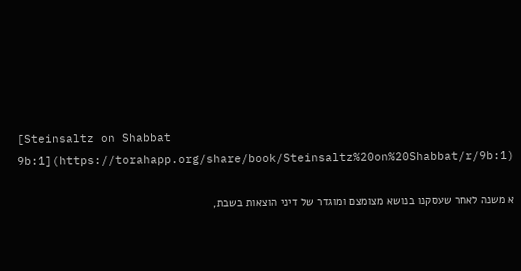[Steinsaltz on Shabbat 9b:1](https://torahapp.org/share/book/Steinsaltz%20on%20Shabbat/r/9b:1)

א משנה לאחר שעסקנו בנושא מצומצם ומוגדר של דיני הוצאות בשבת,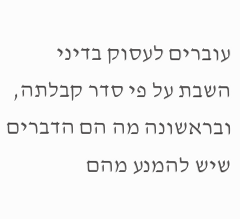עוברים לעסוק בדיני השבת על פי סדר קבלתה, ובראשונה מה הם הדברים שיש להמנע מהם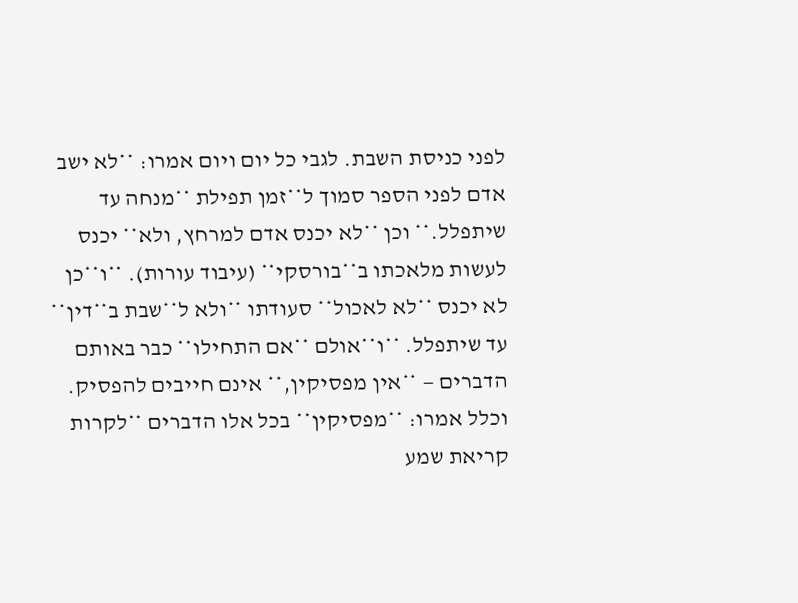לפני כניסת השבת. לגבי כל יום ויום אמרו: **לא ישב אדם לפני הספר סמוך ל**זמן תפילת **מנחה עד שיתפלל.** וכן **לא יכנס אדם למרחץ, ולא** יכנס לעשות מלאכתו ב**בורסקי** (עיבוד עורות). **ו**כן לא יכנס **לא לאכול** סעודתו **ולא ל**שבת ב**דין** עד שיתפלל. **ו**אולם **אם התחילו** כבר באותם הדברים — **אין מפסיקין,** אינם חייבים להפסיק. וכלל אמרו: **מפסיקין** בכל אלו הדברים **לקרות קריאת שמע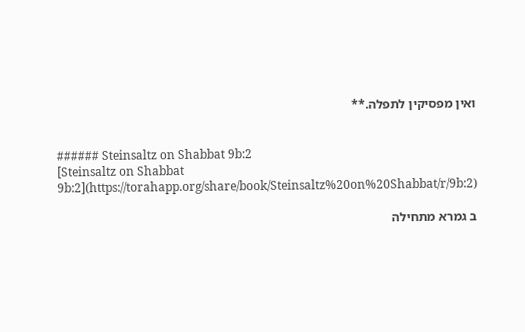ואין מפסיקין לתפלה.**


###### Steinsaltz on Shabbat 9b:2
[Steinsaltz on Shabbat 9b:2](https://torahapp.org/share/book/Steinsaltz%20on%20Shabbat/r/9b:2)

ב גמרא מתחילה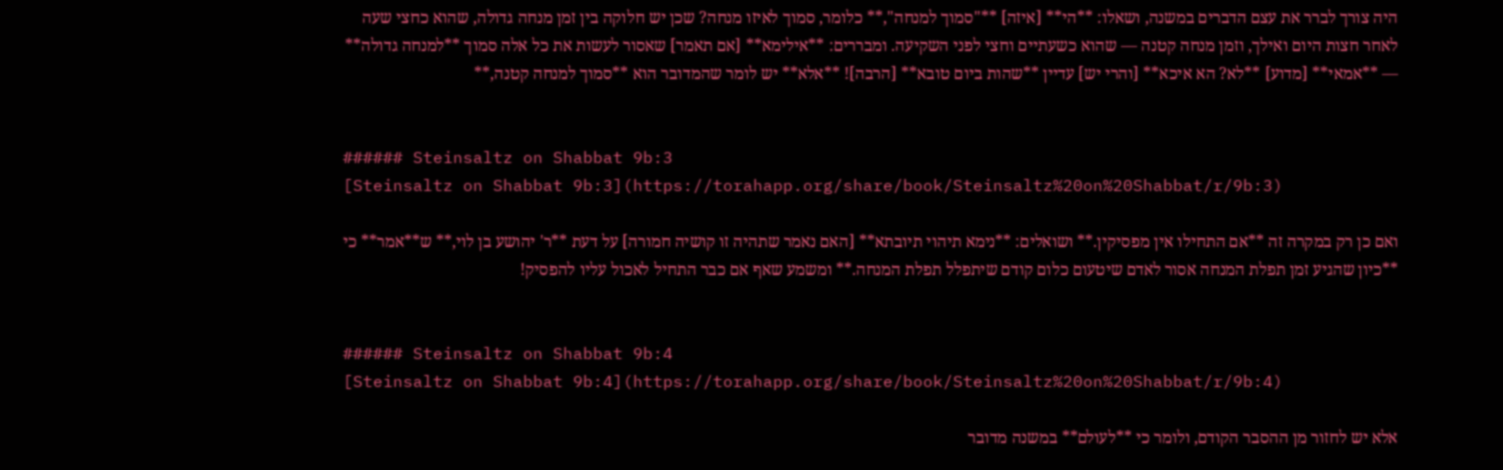היה צורך לברר את עצם הדברים במשנה, ושאלו: **הי** [איזה] **"סמוך למנחה",** כלומר, סמוך לאיזו מנחה? שכן יש חלוקה בין זמן מנחה גדולה, שהוא כחצי שעה לאחר חצות היום ואילך, וזמן מנחה קטנה — שהוא כשעתיים וחצי לפני השקיעה. ומבררים: **אילימא** [אם תאמר] שאסור לעשות את כל אלה סמוך **למנחה גדולה** — **אמאי** [מדוע] **לא? הא איכא** [והרי יש] עדיין **שהות ביום טובא** [הרבה]! **אלא** יש לומר שהמדובר הוא **סמוך למנחה קטנה,**


###### Steinsaltz on Shabbat 9b:3
[Steinsaltz on Shabbat 9b:3](https://torahapp.org/share/book/Steinsaltz%20on%20Shabbat/r/9b:3)

ואם כן רק במקרה זה **אם התחילו אין מפסיקין.** ושואלים: **נימא תיהוי תיובתא** [האם נאמר שתהיה זו קושיה חמורה] על דעת **ר' יהושע בן לוי,** ש**אמר** כי **כיון שהגיע זמן תפלת המנחה אסור לאדם שיטעום כלום קודם שיתפלל תפלת המנחה.** ומשמע שאף אם כבר התחיל לאכול עליו להפסיק!


###### Steinsaltz on Shabbat 9b:4
[Steinsaltz on Shabbat 9b:4](https://torahapp.org/share/book/Steinsaltz%20on%20Shabbat/r/9b:4)

אלא יש לחזור מן ההסבר הקודם, ולומר כי **לעולם** במשנה מדובר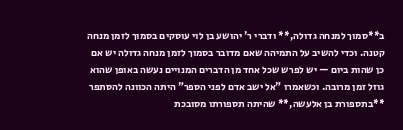ב**סמוך למנחה גדולה,** ודברי ר' יהושע בן לוי עוסקים בסמוך לזמן מנחה קטנה. וכדי להשיב על התמיהה שאם מדובר בסמוך לזמן מנחה גדולה יש אם כן שהות ביום — יש לפרש שכל אחד מן הדברים המנויים נעשה באופן שהוא גוזל זמן מרובה. וכשאמרו "אל ישב אדם לפני הספר" היתה הכוונה להסתפר **בתספורת בן אלעשה,** שהיתה תספורתו מסובכת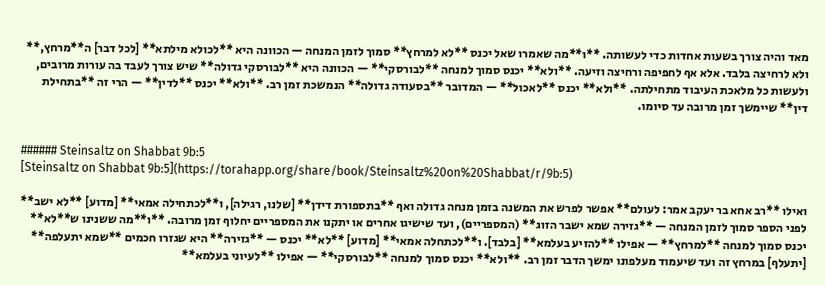מאד והיה צורך בשעות אחדות כדי לעשותה. **ו**מה שאמרו שאל יכנס **לא למרחץ** סמוך לזמן המנחה — הכוונה היא **לכולא מילתא** [לכל דבר] ה**מרחץ,** ולא לרחיצה בלבד. אלא אף לחפיפה ורחיצה וזיעה. **ולא** יכנס סמוך למנחה **לבורסקי** — הכוונה היא **לבורסקי גדולה** שיש צורך לעבד בה עורות מרובים, ולעשות כל מלאכת העיבוד מתחילתה. **ולא** יכנס **לאכול** — המדובר **בסעודה גדולה** הנמשכת זמן רב. **ולא** יכנס **לדין** — הרי זה **בתחילת דין** שיימשך זמן מרובה עד סיומו.


###### Steinsaltz on Shabbat 9b:5
[Steinsaltz on Shabbat 9b:5](https://torahapp.org/share/book/Steinsaltz%20on%20Shabbat/r/9b:5)

ואילו **רב אחא בר יעקב אמר: לעולם** אפשר לפרש את המשנה בזמן מנחה גדולה ואף **בתספורת דידן** [שלנו, רגילה], ו**לכתחילה אמאי** [מדוע] **לא ישב** לפני הספר סמוך לזמן המנחה — **גזירה שמא ישבר הזוג** (המספריים), ועד שישיגו אחרים או יתקנו את המספריים יחלוף זמן מרובה. **ו**מה ששנינו ש**לא** יכנס סמוך למנחה **למרחץ** — אפילו **להזיע בעלמא** [בלבד]. ו**לכתחלה אמאי** [מדוע] **לא** יכנס — **גזירה** היא שגזרו חכמים **שמא יתעלפה** [יתעלף] במרחץ זה ועד שיעמוד מעלפונו ימשך הדבר זמן רב. **ולא** יכנס סמוך למנחה **לבורסקי** — אפילו **לעיוני בעלמא**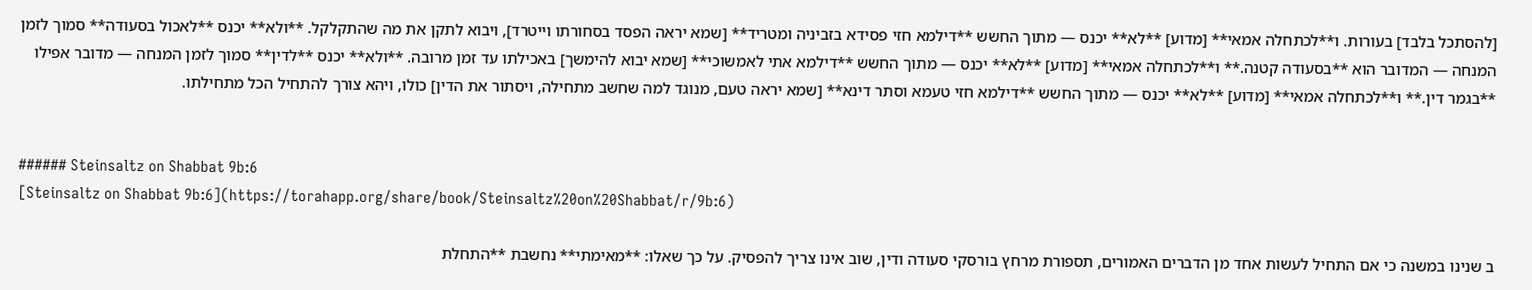[להסתכל בלבד] בעורות. ו**לכתחלה אמאי** [מדוע] **לא** יכנס — מתוך החשש **דילמא חזי פסידא בזביניה ומטריד** [שמא יראה הפסד בסחורתו וייטרד], ויבוא לתקן את מה שהתקלקל. **ולא** יכנס **לאכול בסעודה** סמוך לזמן המנחה — המדובר הוא **בסעודה קטנה.** ו**לכתחלה אמאי** [מדוע] **לא** יכנס — מתוך החשש **דילמא אתי לאמשוכי** [שמא יבוא להימשך] באכילתו עד זמן מרובה. **ולא** יכנס **לדין** סמוך לזמן המנחה — מדובר אפילו **בגמר דין.** ו**לכתחלה אמאי** [מדוע] **לא** יכנס — מתוך החשש **דילמא חזי טעמא וסתר דינא** [שמא יראה טעם, מנוגד למה שחשב מתחילה, ויסתור את הדין] כולו, ויהא צורך להתחיל הכל מתחילתו.


###### Steinsaltz on Shabbat 9b:6
[Steinsaltz on Shabbat 9b:6](https://torahapp.org/share/book/Steinsaltz%20on%20Shabbat/r/9b:6)

ב שנינו במשנה כי אם התחיל לעשות אחד מן הדברים האמורים, תספורת מרחץ בורסקי סעודה ודין, שוב אינו צריך להפסיק. על כך שאלו: **מאימתי** נחשבת **התחלת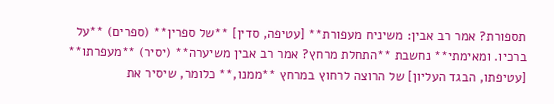תספורת? אמר רב אבין: משיניח מעפורת** [עטיפה, סדין] **של ספרין** (ספרים) **על ברכיו. ומאימתי** נחשבת **התחלת מרחץ? אמר רב אבין משיערה** (יסיר) **מעפרתו** [עטיפתו, הבגד העליון] של הרוצה לרחוץ במרחץ **ממנו,** כלומר, שיסיר את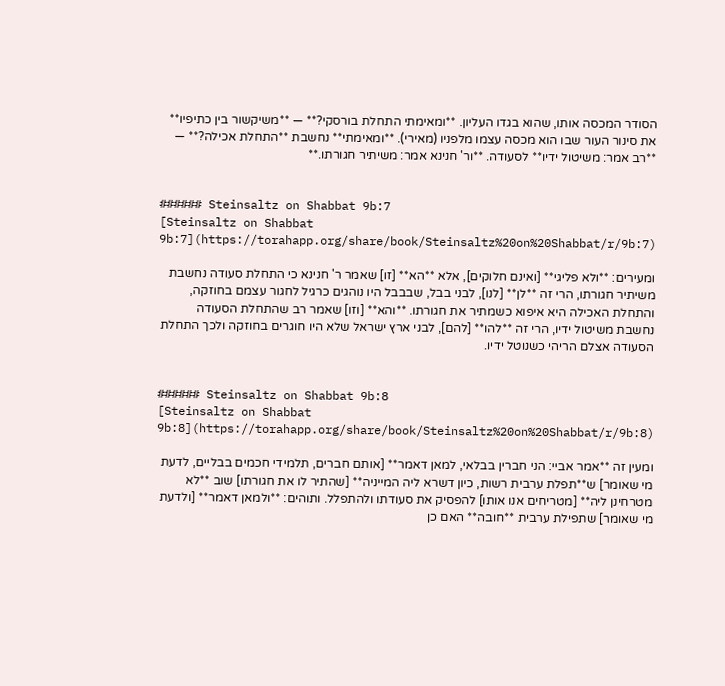הסודר המכסה אותו, שהוא בגדו העליון. **ומאימתי התחלת בורסקי?** — **משיקשור בין כתיפיו** את סינור העור שבו הוא מכסה עצמו מלפניו (מאירי). **ומאימתי** נחשבת **התחלת אכילה?** — **רב אמר: משיטול ידיו** לסעודה. **ור' חנינא אמר: משיתיר חגורתו.**


###### Steinsaltz on Shabbat 9b:7
[Steinsaltz on Shabbat 9b:7](https://torahapp.org/share/book/Steinsaltz%20on%20Shabbat/r/9b:7)

ומעירים: **ולא פליגי** [ואינם חלוקים], אלא **הא** [זו] שאמר ר' חנינא כי התחלת סעודה נחשבת משיתיר חגורתו, הרי זה **לן** [לנו], לבני בבל, שבבבל היו נוהגים כרגיל לחגור עצמם בחוזקה, והתחלת האכילה היא איפוא כשמתיר את חגורתו. **והא** [וזו] שאמר רב שהתחלת הסעודה נחשבת משיטול ידיו, הרי זה **להו** [להם], לבני ארץ ישראל שלא היו חוגרים בחוזקה ולכך התחלת הסעודה אצלם הריהי כשנוטל ידיו.


###### Steinsaltz on Shabbat 9b:8
[Steinsaltz on Shabbat 9b:8](https://torahapp.org/share/book/Steinsaltz%20on%20Shabbat/r/9b:8)

ומעין זה **אמר אביי: הני חברין בבלאי, למאן דאמר** [אותם חברים, תלמידי חכמים בבליים, לדעת מי שאומר] ש**תפלת ערבית רשות, כיון דשרא ליה המייניה** [שהתיר לו את חגורתו] שוב **לא מטרחינן ליה** [מטריחים אנו אותו] להפסיק את סעודתו ולהתפלל. ותוהים: **ולמאן דאמר** [ולדעת מי שאומר] שתפילת ערבית **חובה** האם כן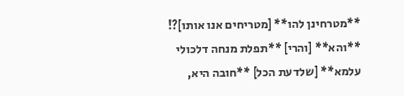**מטרחינן להו** [מטריחים אנו אותו]?! **והא** [והרי] **תפלת מנחה דלכולי עלמא** [שלדעת הכל] **חובה היא,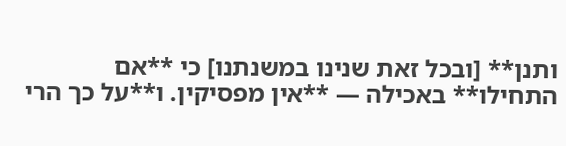ותנן** [ובכל זאת שנינו במשנתנו] כי **אם התחילו** באכילה — **אין מפסיקין. ו**על כך הרי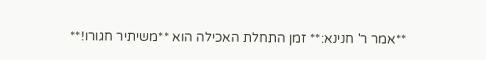**אמר ר' חנינא:** זמן התחלת האכילה הוא **משיתיר חגורו!**